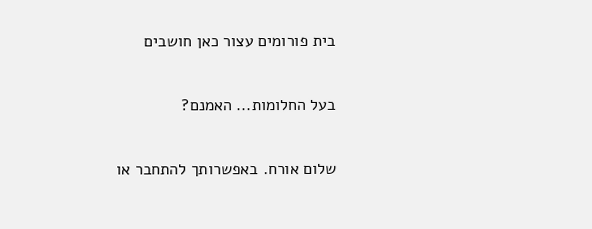בית פורומים עצור כאן חושבים

בעל החלומות... האמנם?

שלום אורח. באפשרותך להתחבר או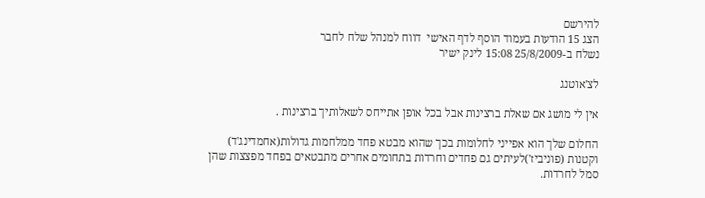להירשם
הצג 15 הודעות בעמוד הוסף לדף האישי  דווח למנהל שלח לחבר
נשלח ב-25/8/2009 15:08 לינק ישיר

לצ'אוטנג

אין לי מושג אם שאלת ברצינות אבל בכל אופן אתייחס לשאלותיך ברצינות .

החלום שלך הוא אפייני לחלומות בכך שהוא מבטא פחד ממלחמות גדולות(אחמדינג'ד) וקטנות (פוניביז')לעיתים גם פחדים וחרדות בתחומים אחרים מתבטאים בפחד מפצצות שהן סמל לחרדות.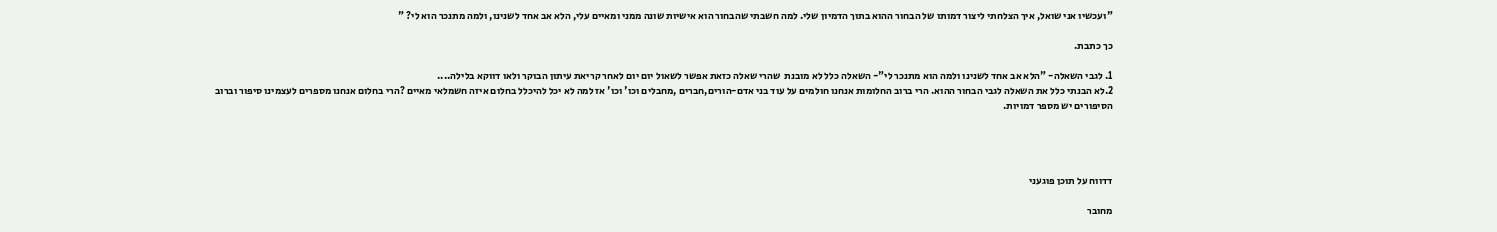"ועכשיו אני שואל, איך הצלחתי ליצור דמותו של הבחור ההוא בתוך הדמיון שלי. למה חשבתי שהבחור הוא אישיות שונה ממני ומאיים עלי, הלא אב אחד לשנינו, ולמה מתנכר הוא לי? "

כך כתבת.

1. לגבי השאלה- "הלא אב אחד לשנינו ולמה הוא מתנכר לי"- השאלה כלל לא מובנת  שהרי שאלה כזאת אפשר לשאול יום יום לאחר קריאת עיתון הבוקר ולאו דווקא בלילה....
2.לא הבנתי כלל את השאלה לגבי הבחור ההוא. הרי ברוב החלומות אנחנו חולמים על עוד בני אדם-הורים,חברים ,מחבלים וכו' וכו' אז למה לא יכל להיכלל בחלום איזה חשמלאי מאיים ?הרי בחלום אנחנו מספרים לעצמינו סיפור וברוב הסיפורים יש מספר דמויות.




דדווח על תוכן פוגעני

מחובר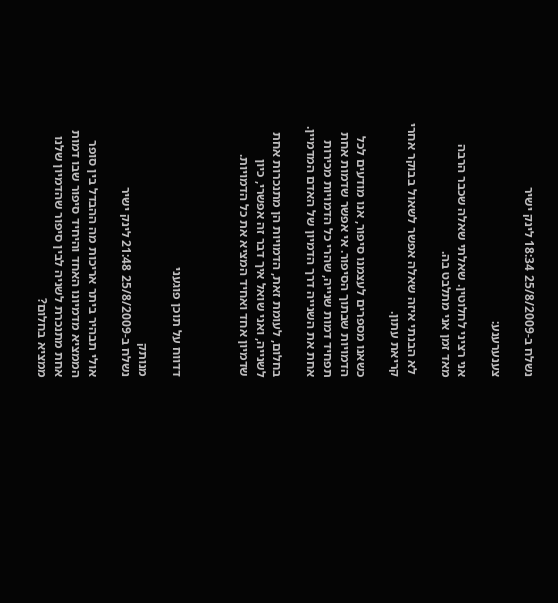נשלח ב-25/8/2009 18:34 לינק ישיר

צענערענע:

אני רציני לחלוטין. שאלתי שאלה שכבר הרבה מאד זמן אני מתלבט בה.

 לא הבנתי איזה שאלה אפשר לשאול בבוקר אחרי קריאת עתון.

כשאנו מספרים לעצמנו סיפור, אנו מודעים לכל הדמויות שבתוך הסיפור. אי אפשר שדמות אחת תפחיד דמות שנייה, שהרי כל הדמויות מכירות אחת את השנייה דרך הדמיון של האדם המדמיין.

בחלום, לעומת זאת, הדמויות הן מתנכרות אחת לשנייה, ואני שואל איך דבר זה אפשרי, כיון שדמיון אחד ואחיד המציא את כל הדמויות.



דדווח על תוכן פוגעני

מנותק
נשלח ב-25/8/2009 21:48 לינק ישיר

אולי תבהיר ביתר אריכות מה ההבדל בין סופר הממציא מדמיונו האחד והיחיד סיפור שבו דמות אחת מתנכרת לשניה לבין סיפור שהדמיון שלנו ממציא בחלום?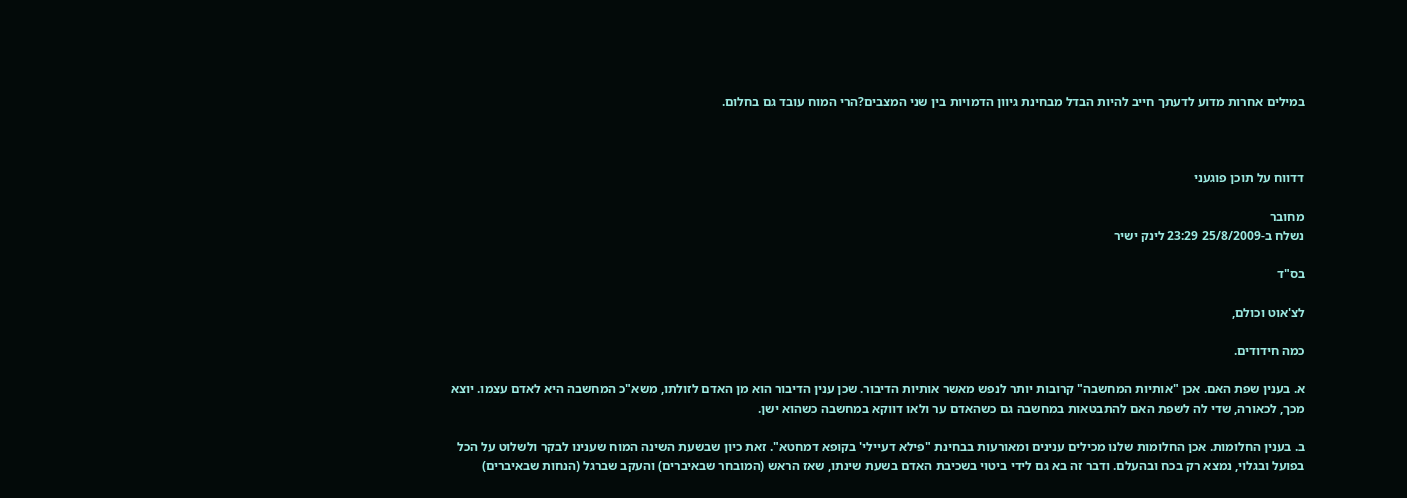במילים אחרות מדוע לדעתך חייב להיות הבדל מבחינת גיוון הדמויות בין שני המצבים?הרי המוח עובד גם בחלום.



דדווח על תוכן פוגעני

מחובר
נשלח ב-25/8/2009 23:29 לינק ישיר

בס"ד

לצ'אוט וכולם,

כמה חידודים.

א. בענין שפת האם. אכן "אותיות המחשבה" קרובות יותר לנפש מאשר אותיות הדיבור. שכן ענין הדיבור הוא מן האדם לזולתו, משא"כ המחשבה היא לאדם עצמו. יוצא מכך, לכאורה, שדי לה לשפת האם להתבטאות במחשבה גם כשהאדם ער ולאו דווקא במחשבה כשהוא ישן.

ב. בענין החלומות. אכן החלומות שלנו מכילים ענינים ומאורעות בבחינת "פילא דעיילי' בקופא דמחטא". זאת כיון שבשעת השינה המוח שענינו לבקר ולשלוט על הכל בפועל ובגלוי, נמצא רק בכח ובהעלם. ודבר זה בא גם לידי ביטוי בשכיבת האדם בשעת שינתו, שאז הראש (המובחר שבאיברים) והעקב שברגל (הנחות שבאיברים)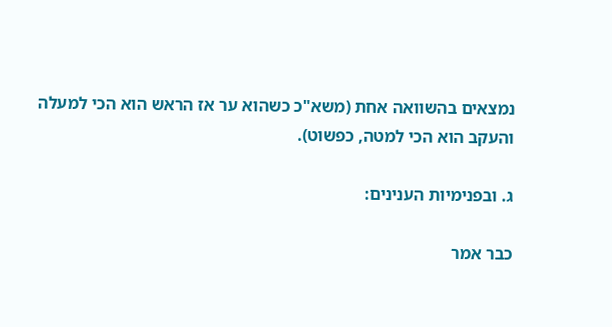נמצאים בהשוואה אחת (משא"כ כשהוא ער אז הראש הוא הכי למעלה והעקב הוא הכי למטה, כפשוט).

ג. ובפנימיות הענינים:

כבר אמר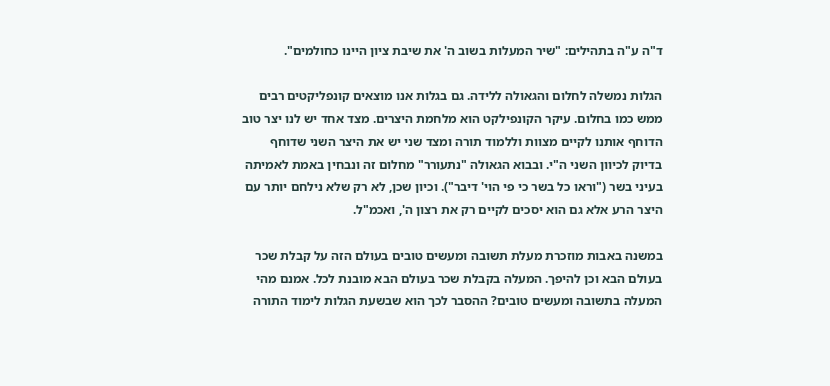ד"ה ע"ה בתהילים: "שיר המעלות בשוב ה' את שיבת ציון היינו כחולמים".

הגלות נמשלה לחלום והגאולה ללידה. גם בגלות אנו מוצאים קונפליקטים רבים ממש כמו בחלום. עיקר הקונפילקט הוא מלחמת היצרים. מצד אחד יש לנו יצר טוב הדוחף אותנו לקיים מצוות וללמוד תורה ומצד שני יש את היצר השני שדוחף בדיוק לכיוון השני ה"י. ובבוא הגאולה "נתעורר" מחלום זה ונבחין באמת לאמיתה בעיני בשר ("וראו כל בשר כי פי הוי' דיבר"). וכיון שכן, לא רק שלא נילחם יותר עם היצר הרע אלא גם הוא יסכים לקיים רק את רצון ה', ואכמ"ל.

במשנה באבות מוזכרת מעלת תשובה ומעשים טובים בעולם הזה על קבלת שכר בעולם הבא וכן להיפך. המעלה בקבלת שכר בעולם הבא מובנת לכל. אמנם מהי המעלה בתשובה ומעשים טובים? ההסבר לכך הוא שבשעת הגלות לימוד התורה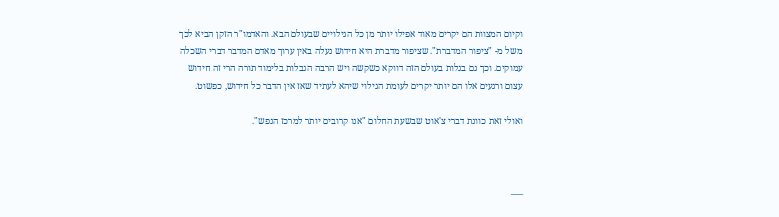וקיום המצוות הם יקרים מאוד אפילו יותר מן כל הגילויים שבעולם הבא. והאדמו"ר הזקן הביא לכך משל מ- "ציפור המדברת". שציפור מדברת היא חידוש נעלה באין ערוך מאדם המדבר דברי השכלה עמוקים. וכך גם בגלות בעולם הזה דווקא כשקשה ויש הרבה הגבלות בלימוד תורה הרי זה חידוש עצום ורגעים אלו הם יותר יקרים לעומת הגילוי שיהא לעתיד שאז אין הדבר כל חידוש, כפשוט.

ואולי זאת כוונת דברי צ'אוט שבשעת החלום "אנו קרובים יותר למרכז הנפש".



___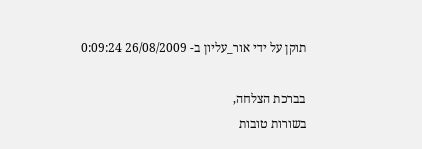תוקן על ידי אור_עליון ב- 26/08/2009 0:09:24

בברכת הצלחה,
בשורות טובות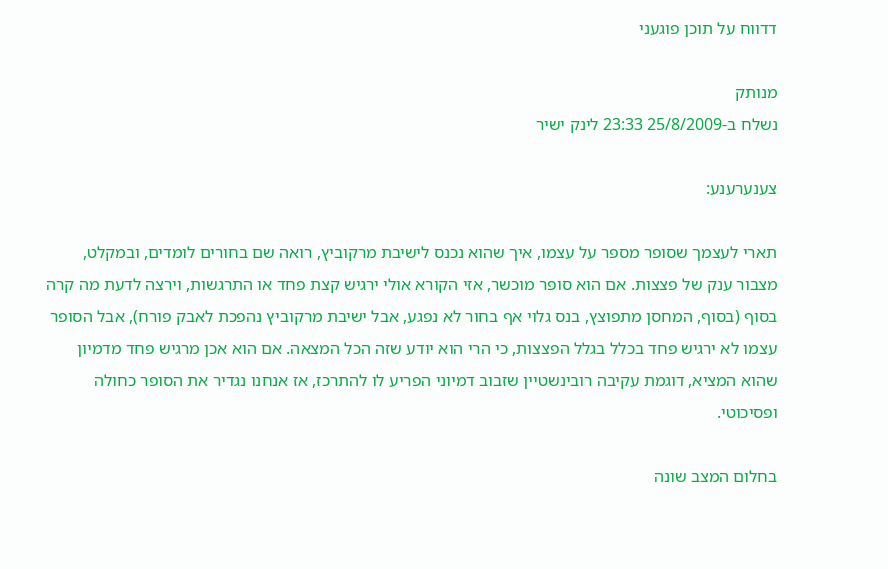דדווח על תוכן פוגעני

מנותק
נשלח ב-25/8/2009 23:33 לינק ישיר

צענערענע:

תארי לעצמך שסופר מספר על עצמו, איך שהוא נכנס לישיבת מרקוביץ, רואה שם בחורים לומדים, ובמקלט, מצבור ענק של פצצות. אם הוא סופר מוכשר, אזי הקורא אולי ירגיש קצת פחד או התרגשות, וירצה לדעת מה קרה בסוף (בסוף, המחסן מתפוצץ, בנס גלוי אף בחור לא נפגע, אבל ישיבת מרקוביץ נהפכת לאבק פורח), אבל הסופר עצמו לא ירגיש פחד בכלל בגלל הפצצות, כי הרי הוא יודע שזה הכל המצאה. אם הוא אכן מרגיש פחד מדמיון שהוא המציא, דוגמת עקיבה רובינשטיין שזבוב דמיוני הפריע לו להתרכז, אז אנחנו נגדיר את הסופר כחולה ופסיכוטי.

בחלום המצב שונה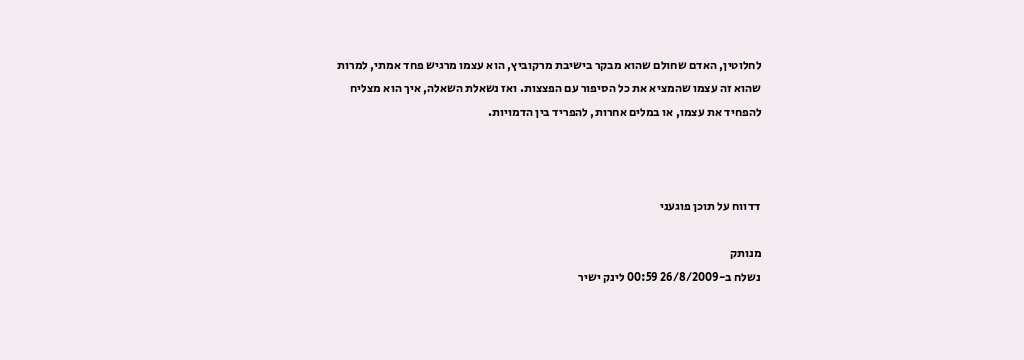לחלוטין, האדם שחולם שהוא מבקר בישיבת מרקוביץ, הוא עצמו מרגיש פחד אמתי, למרות שהוא זה עצמו שהמציא את כל הסיפור עם הפצצות. ואז נשאלת השאלה, איך הוא מצליח להפחיד את עצמו, או במלים אחרות, להפריד בין הדמויות.



דדווח על תוכן פוגעני

מנותק
נשלח ב-26/8/2009 00:59 לינק ישיר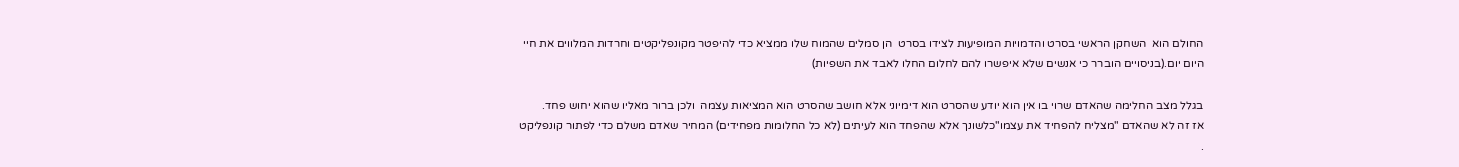החולם הוא  השחקן הראשי בסרט והדמויות המופיעות לצידו בסרט  הן סמלים שהמוח שלו ממציא כדי להיפטר מקונפליקטים וחרדות המלווים את חיי היום יום.(בניסויים הוברר כי אנשים שלא איפשרו להם לחלום החלו לאבד את השפיות)

בגלל מצב החלימה שהאדם שרוי בו אין הוא יודע שהסרט הוא דימיוני אלא חושב שהסרט הוא המציאות עצמה  ולכן ברור מאליו שהוא יחוש פחד.
אז זה לא שהאדם "מצליח להפחיד את עצמו"כלשונך אלא שהפחד הוא לעיתים (לא כל החלומות מפחידים) המחיר שאדם משלם כדי לפתור קונפליקט .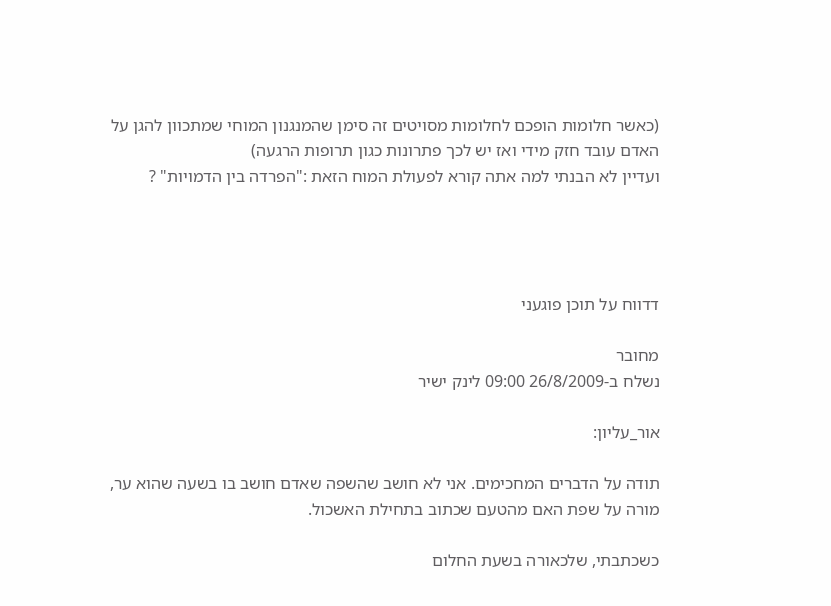(כאשר חלומות הופכם לחלומות מסויטים זה סימן שהמנגנון המוחי שמתכוון להגן על האדם עובד חזק מידי ואז יש לכך פתרונות כגון תרופות הרגעה)
ועדיין לא הבנתי למה אתה קורא לפעולת המוח הזאת :"הפרדה בין הדמויות" ?




דדווח על תוכן פוגעני

מחובר
נשלח ב-26/8/2009 09:00 לינק ישיר

אור_עליון:

תודה על הדברים המחכימים. אני לא חושב שהשפה שאדם חושב בו בשעה שהוא ער, מורה על שפת האם מהטעם שכתוב בתחילת האשכול.

כשכתבתי, שלכאורה בשעת החלום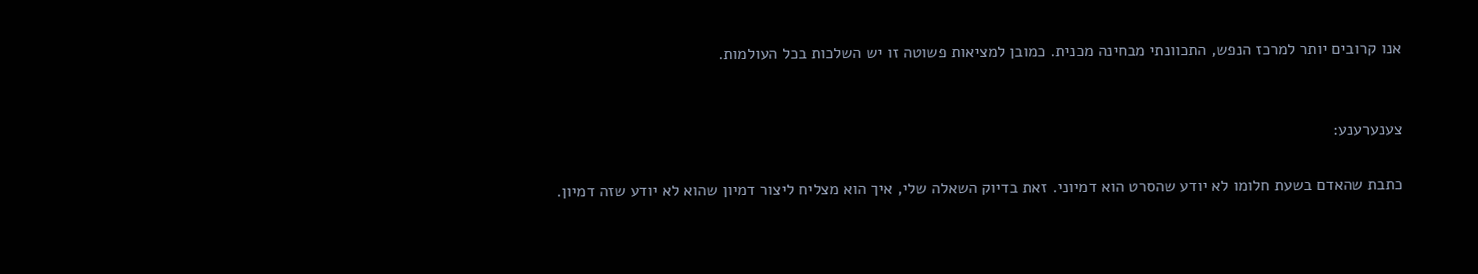אנו קרובים יותר למרכז הנפש, התכוונתי מבחינה מכנית. כמובן למציאות פשוטה זו יש השלכות בכל העולמות.


צענערענע:

כתבת שהאדם בשעת חלומו לא יודע שהסרט הוא דמיוני. זאת בדיוק השאלה שלי, איך הוא מצליח ליצור דמיון שהוא לא יודע שזה דמיון.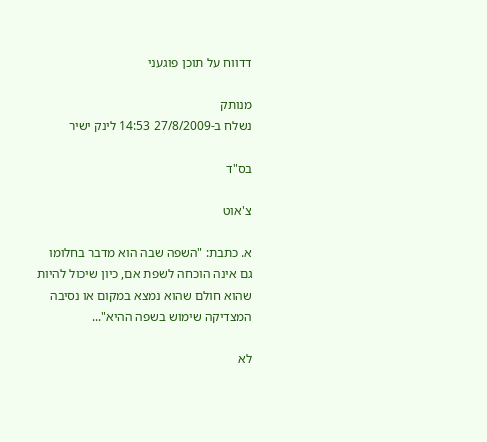דדווח על תוכן פוגעני

מנותק
נשלח ב-27/8/2009 14:53 לינק ישיר

בס"ד

צ'אוט

א. כתבת: "השפה שבה הוא מדבר בחלומו גם אינה הוכחה לשפת אם, כיון שיכול להיות שהוא חולם שהוא נמצא במקום או נסיבה המצדיקה שימוש בשפה ההיא"...

לא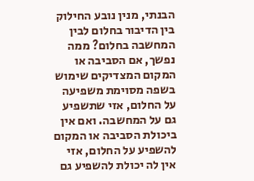הבנתי, מנין נובע החילוק בין הדיבור בחלום לבין המחשבה בחלום? ממה נפשך, אם הסביבה או המקום המצדיקים שימוש בשפה מסוימת משפיעה על החלום, אזי שתשפיע גם על המחשבה. ואם אין ביכולת הסביבה או המקום להשפיע על החלום, אזי אין לה יכולת להשפיע גם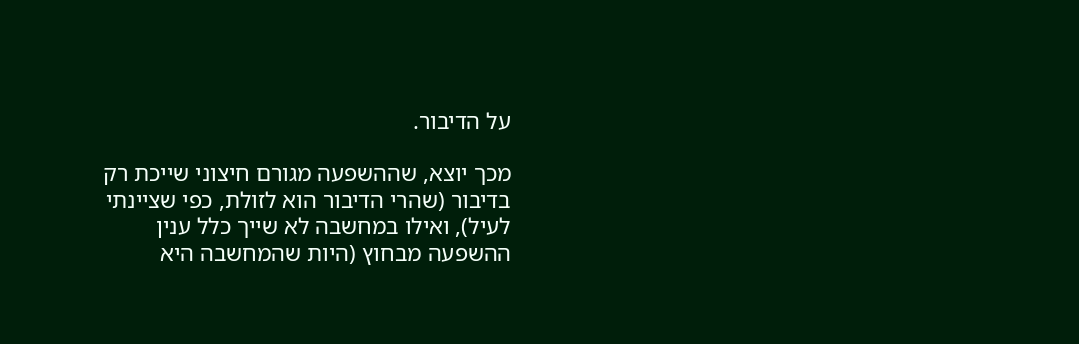על הדיבור.

מכך יוצא, שההשפעה מגורם חיצוני שייכת רק בדיבור (שהרי הדיבור הוא לזולת, כפי שציינתי לעיל), ואילו במחשבה לא שייך כלל ענין ההשפעה מבחוץ (היות שהמחשבה היא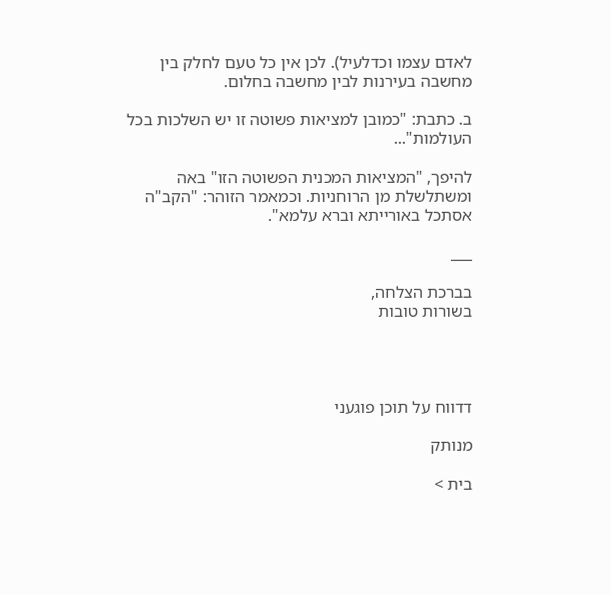לאדם עצמו וכדלעיל). לכן אין כל טעם לחלק בין מחשבה בעירנות לבין מחשבה בחלום.

ב. כתבת: "כמובן למציאות פשוטה זו יש השלכות בכל העולמות"...

להיפך, "המציאות המכנית הפשוטה הזו" באה ומשתלשלת מן הרוחניות. וכמאמר הזוהר: "הקב"ה אסתכל באורייתא וברא עלמא".

___

בברכת הצלחה,
בשורות טובות




דדווח על תוכן פוגעני

מנותק

בית >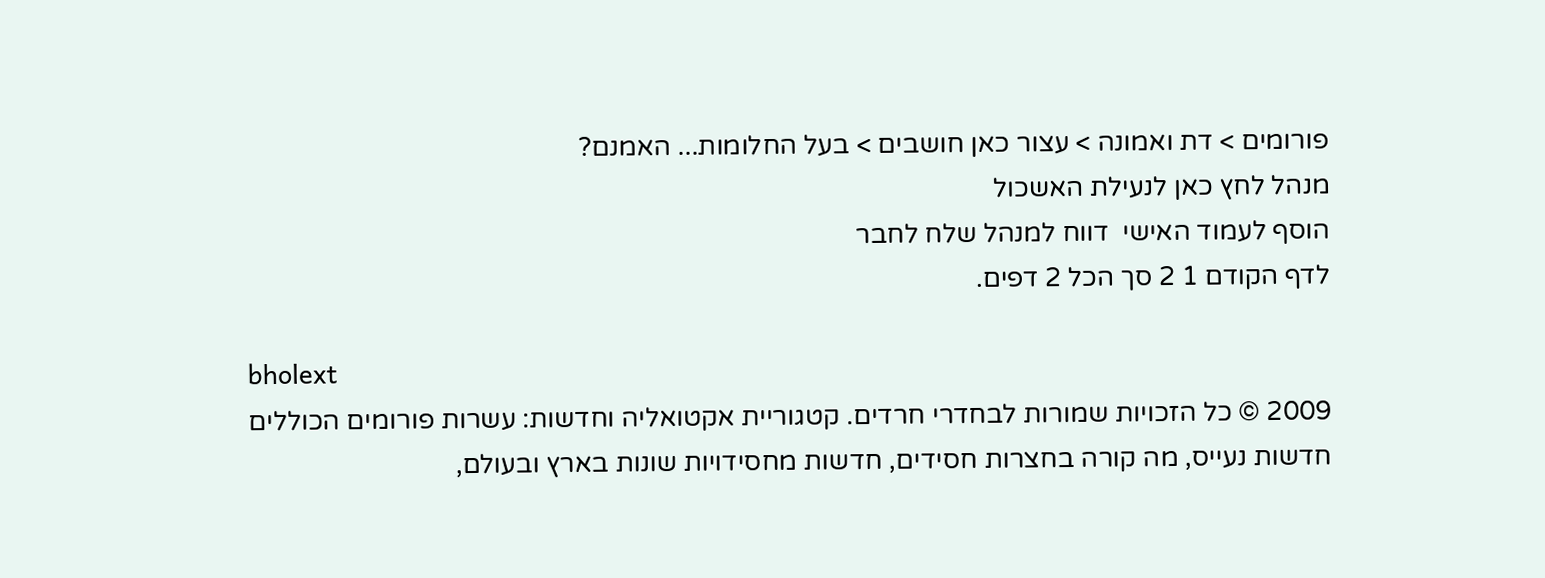פורומים > דת ואמונה > עצור כאן חושבים > בעל החלומות... האמנם?
מנהל לחץ כאן לנעילת האשכול
הוסף לעמוד האישי  דווח למנהל שלח לחבר
לדף הקודם 1 2 סך הכל 2 דפים.

bholext
2009 © כל הזכויות שמורות לבחדרי חרדים. קטגוריית אקטואליה וחדשות: עשרות פורומים הכוללים חדשות נעייס, מה קורה בחצרות חסידים, חדשות מחסידויות שונות בארץ ובעולם,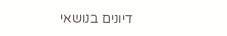דיונים בנושאי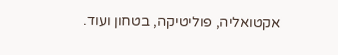אקטואליה, פוליטיקה, בטחון ועוד.